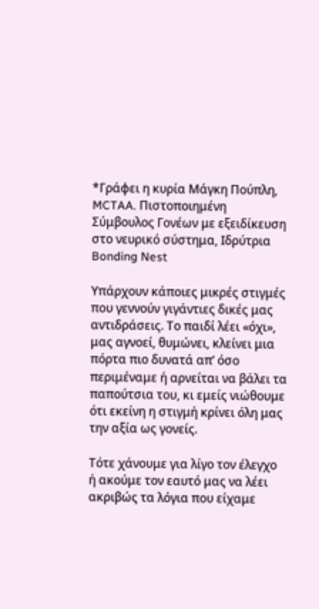*Γράφει η κυρία Μάγκη Πούπλη, MCTAA. Πιστοποιημένη Σύμβουλος Γονέων με εξειδίκευση στο νευρικό σύστημα, Ιδρύτρια Bonding Nest

Υπάρχουν κάποιες μικρές στιγμές που γεννούν γιγάντιες δικές μας αντιδράσεις. Το παιδί λέει «όχι», μας αγνοεί, θυμώνει, κλείνει μια πόρτα πιο δυνατά απ’ όσο περιμέναμε ή αρνείται να βάλει τα παπούτσια του, κι εμείς νιώθουμε ότι εκείνη η στιγμή κρίνει όλη μας την αξία ως γονείς.

Τότε χάνουμε για λίγο τον έλεγχο ή ακούμε τον εαυτό μας να λέει ακριβώς τα λόγια που είχαμε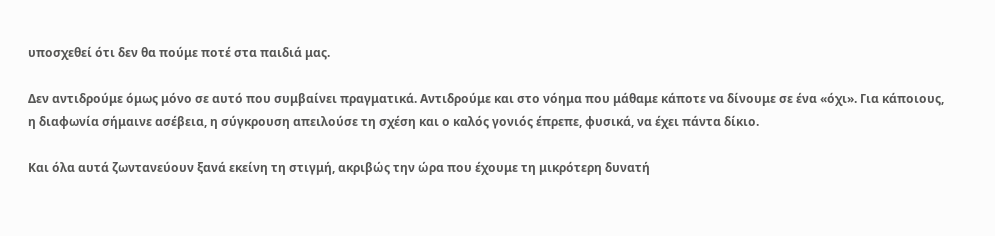υποσχεθεί ότι δεν θα πούμε ποτέ στα παιδιά μας.

Δεν αντιδρούμε όμως μόνο σε αυτό που συμβαίνει πραγματικά. Αντιδρούμε και στο νόημα που μάθαμε κάποτε να δίνουμε σε ένα «όχι». Για κάποιους, η διαφωνία σήμαινε ασέβεια, η σύγκρουση απειλούσε τη σχέση και ο καλός γονιός έπρεπε, φυσικά, να έχει πάντα δίκιο.

Και όλα αυτά ζωντανεύουν ξανά εκείνη τη στιγμή, ακριβώς την ώρα που έχουμε τη μικρότερη δυνατή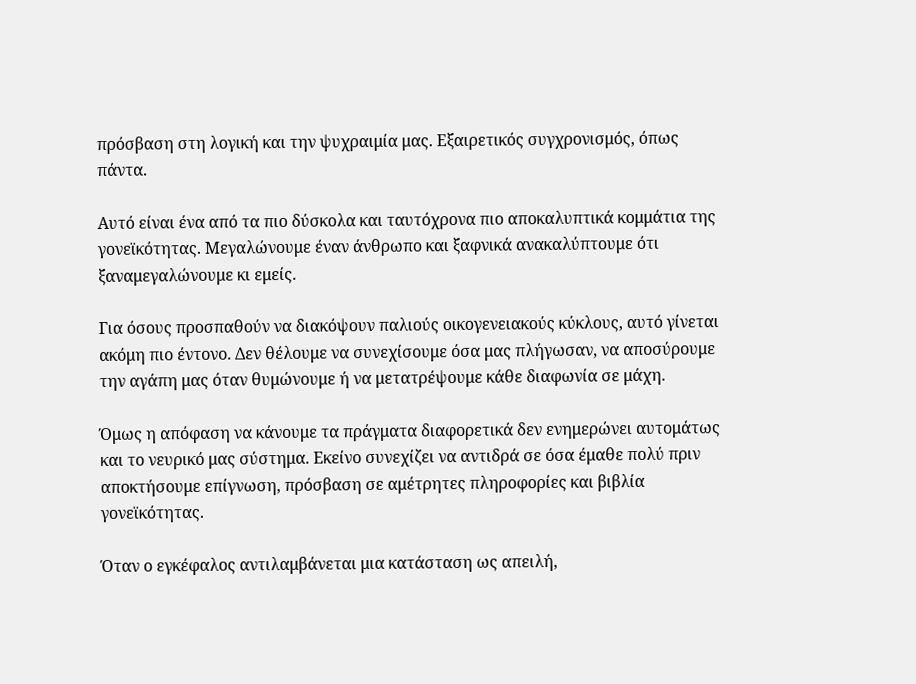πρόσβαση στη λογική και την ψυχραιμία μας. Εξαιρετικός συγχρονισμός, όπως πάντα.

Αυτό είναι ένα από τα πιο δύσκολα και ταυτόχρονα πιο αποκαλυπτικά κομμάτια της γονεϊκότητας. Μεγαλώνουμε έναν άνθρωπο και ξαφνικά ανακαλύπτουμε ότι ξαναμεγαλώνουμε κι εμείς.

Για όσους προσπαθούν να διακόψουν παλιούς οικογενειακούς κύκλους, αυτό γίνεται ακόμη πιο έντονο. Δεν θέλουμε να συνεχίσουμε όσα μας πλήγωσαν, να αποσύρουμε την αγάπη μας όταν θυμώνουμε ή να μετατρέψουμε κάθε διαφωνία σε μάχη.

Όμως η απόφαση να κάνουμε τα πράγματα διαφορετικά δεν ενημερώνει αυτομάτως και το νευρικό μας σύστημα. Εκείνο συνεχίζει να αντιδρά σε όσα έμαθε πολύ πριν αποκτήσουμε επίγνωση, πρόσβαση σε αμέτρητες πληροφορίες και βιβλία γονεϊκότητας.

Όταν ο εγκέφαλος αντιλαμβάνεται μια κατάσταση ως απειλή,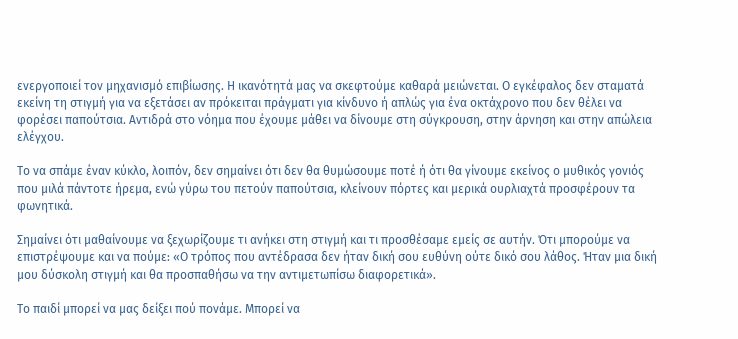ενεργοποιεί τον μηχανισμό επιβίωσης. Η ικανότητά μας να σκεφτούμε καθαρά μειώνεται. Ο εγκέφαλος δεν σταματά εκείνη τη στιγμή για να εξετάσει αν πρόκειται πράγματι για κίνδυνο ή απλώς για ένα οκτάχρονο που δεν θέλει να φορέσει παπούτσια. Αντιδρά στο νόημα που έχουμε μάθει να δίνουμε στη σύγκρουση, στην άρνηση και στην απώλεια ελέγχου.

Το να σπάμε έναν κύκλο, λοιπόν, δεν σημαίνει ότι δεν θα θυμώσουμε ποτέ ή ότι θα γίνουμε εκείνος ο μυθικός γονιός που μιλά πάντοτε ήρεμα, ενώ γύρω του πετούν παπούτσια, κλείνουν πόρτες και μερικά ουρλιαχτά προσφέρουν τα φωνητικά.

Σημαίνει ότι μαθαίνουμε να ξεχωρίζουμε τι ανήκει στη στιγμή και τι προσθέσαμε εμείς σε αυτήν. Ότι μπορούμε να επιστρέψουμε και να πούμε: «Ο τρόπος που αντέδρασα δεν ήταν δική σου ευθύνη ούτε δικό σου λάθος. Ήταν μια δική μου δύσκολη στιγμή και θα προσπαθήσω να την αντιμετωπίσω διαφορετικά».

Το παιδί μπορεί να μας δείξει πού πονάμε. Μπορεί να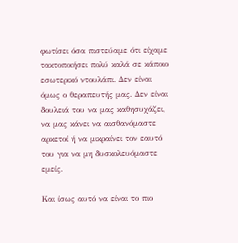φωτίσει όσα πιστεύαμε ότι είχαμε τακτοποιήσει πολύ καλά σε κάποιο εσωτερικό ντουλάπι. Δεν είναι όμως ο θεραπευτής μας. Δεν είναι δουλειά του να μας καθησυχάζει, να μας κάνει να αισθανόμαστε αρκετοί ή να μικραίνει τον εαυτό του για να μη δυσκολευόμαστε εμείς.

Και ίσως αυτό να είναι το πιο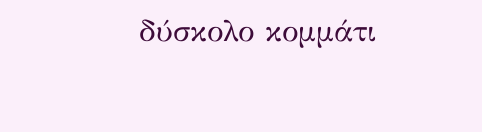δύσκολο κομμάτι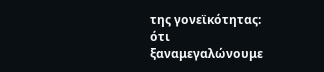της γονεϊκότητας: ότι ξαναμεγαλώνουμε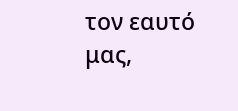τον εαυτό μας,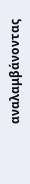αναλαμβάνοντας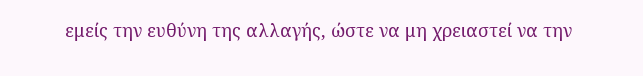εμείς την ευθύνη της αλλαγής, ώστε να μη χρειαστεί να την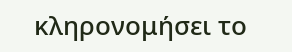κληρονομήσει το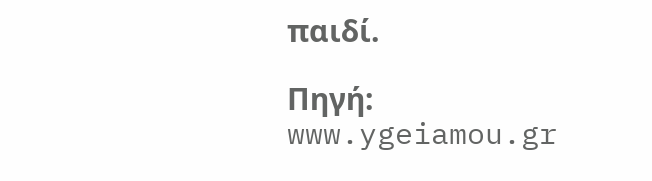παιδί.

Πηγή: www.ygeiamou.gr